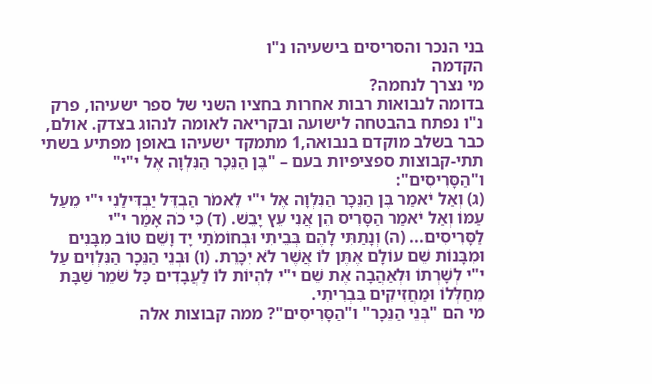בני הנכר והסריסים בישעיהו נ"ו
הקדמה
מי נצרך לנחמה?
בדומה לנבואות רבות אחרות בחציו השני של ספר ישעיהו, פרק נ"ו נפתח בהבטחה לישועה ובקריאה לאומה לנהוג בצדק. אולם, כבר בשלב מוקדם בנבואה,1 מתמקד ישעיהו באופן מפתיע בשתי תתי-קבוצות ספציפיות בעם – "בֶּן הַנֵּכָר הַנִּלְוָה אֶל י"י" ו"הַסָּרִיסִים":
(ג) וְאַל יֹאמַר בֶּן הַנֵּכָר הַנִּלְוָה אֶל י"י לֵאמֹר הַבְדֵּל יַבְדִּילַנִי י"י מֵעַל עַמּוֹ וְאַל יֹאמַר הַסָּרִיס הֵן אֲנִי עֵץ יָבֵשׁ. (ד) כִּי כֹה אָמַר י"י לַסָּרִיסִים... (ה) וְנָתַתִּי לָהֶם בְּבֵיתִי וּבְחוֹמֹתַי יָד וָשֵׁם טוֹב מִבָּנִים וּמִבָּנוֹת שֵׁם עוֹלָם אֶתֶּן לוֹ אֲשֶׁר לֹא יִכָּרֵת. (ו) וּבְנֵי הַנֵּכָר הַנִּלְוִים עַל י"י לְשָׁרְתוֹ וּלְאַהֲבָה אֶת שֵׁם י"י לִהְיוֹת לוֹ לַעֲבָדִים כׇּל שֹׁמֵר שַׁבָּת מֵחַלְּלוֹ וּמַחֲזִיקִים בִּבְרִיתִי.
מי הם "בְּנֵי הַנֵּכָר" ו"הַסָּרִיסִים"? ממה קבוצות אלה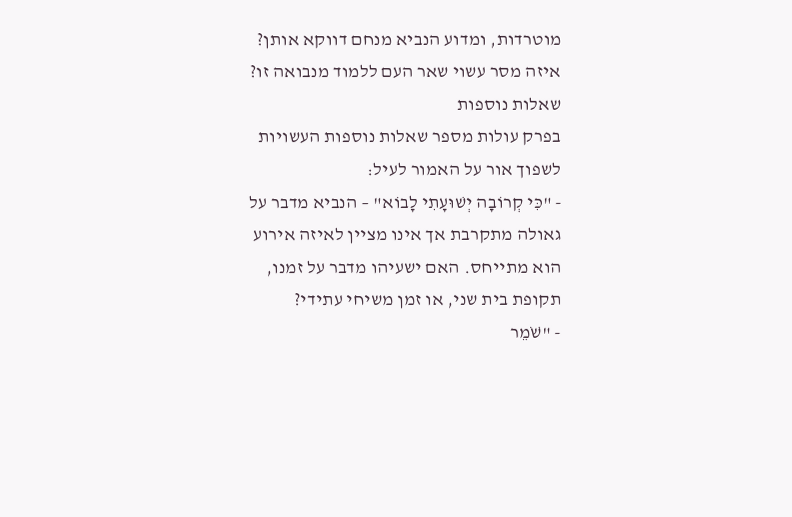מוטרדות, ומדוע הנביא מנחם דווקא אותן? איזה מסר עשוי שאר העם ללמוד מנבואה זו?
שאלות נוספות
בפרק עולות מספר שאלות נוספות העשויות לשפוך אור על האמור לעיל:
- "כִּי קְרוֹבָה יְשׁוּעָתִי לָבוֹא" – הנביא מדבר על גאולה מתקרבת אך אינו מציין לאיזה אירוע הוא מתייחס. האם ישעיהו מדבר על זמנו, תקופת בית שני, או זמן משיחי עתידי?
- "שֹׁמֵר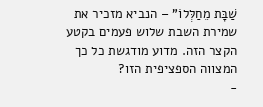שַׁבָּת מֵחַלְּלוֹ" – הנביא מזכיר את שמירת השבת שלוש פעמים בקטע הקצר הזה. מדוע מודגשת כל כך המצווה הספציפית הזו?
-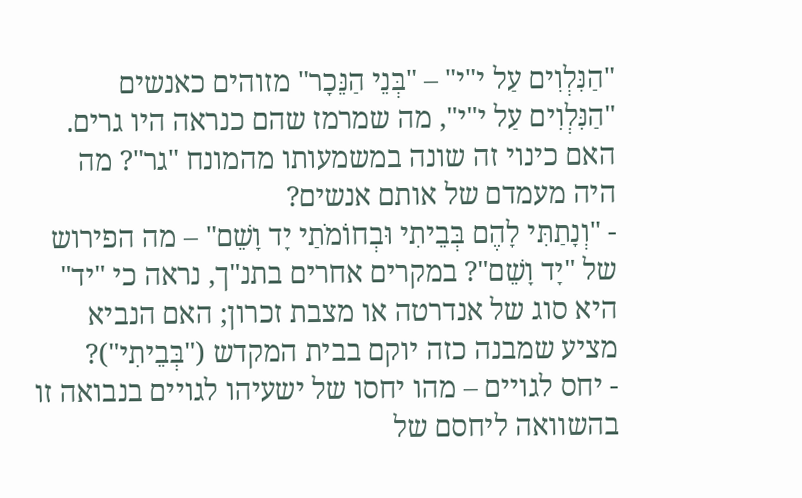"הַנִּלְוִים עַל י"י" – "בְּנֵי הַנֵּכָר" מזוהים כאנשים "הַנִּלְוִים עַל י"י", מה שמרמז שהם כנראה היו גרים. האם כינוי זה שונה במשמעותו מהמונח "גר"? מה היה מעמדם של אותם אנשים?
- "וְנָתַתִּי לָהֶם בְּבֵיתִי וּבְחוֹמֹתַי יָד וָשֵׁם" – מה הפירוש של "יָד וָשֵׁם"? במקרים אחרים בתנ"ך, נראה כי "יד" היא סוג של אנדרטה או מצבת זכרון; האם הנביא מציע שמבנה כזה יוקם בבית המקדש ("בְּבֵיתִי")?
- יחס לגויים – מהו יחסו של ישעיהו לגויים בנבואה זו בהשוואה ליחסם של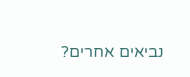נביאים אחרים?